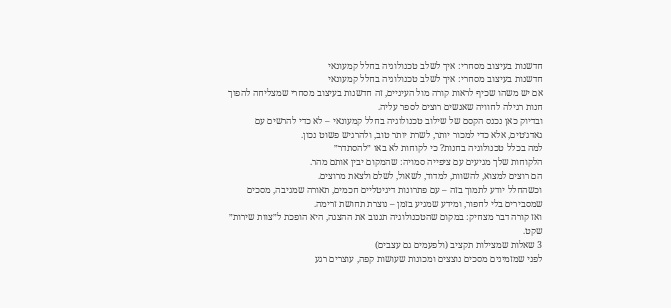חדשנות בעיצוב מסחרי: איך לשלב טכנולוגיה בחלל קמעונאי
חדשנות בעיצוב מסחרי: איך לשלב טכנולוגיה בחלל קמעונאי
אם יש משהו שכיף לראות קורה מול העיניים, זה חדשנות בעיצוב מסחרי שמצליחה להפוך חנות רגילה לחוויה שאנשים רוצים לספר עליה.
ובדיוק כאן נכנס הקסם של שילוב טכנולוגיה בחלל קמעונאי – לא כדי להרשים עם גאדג׳טים, אלא כדי למכור יותר, לשרת יותר טוב, ולהרגיש פשוט נכון.
למה בכלל טכנולוגיה בחנות? כי לקוחות לא באו ״להסתדר״
הלקוחות שלך מגיעים עם ציפייה סמויה: שהמקום יבין אותם מהר.
הם רוצים למצוא, להשוות, למדוד, לשאול, לשלם ולצאת מרוצים.
וכשהחלל יודע לתמוך בזה – עם פתרונות דיגיטליים חכמים, תאורה שמגיבה, מסכים שמסבירים בלי לחפור, ומידע שמגיע בזמן – נוצרת תחושת זרימה.
ואז קורה דבר מצחיק: במקום שהטכנולוגיה תגנוב את ההצגה, היא הופכת ל״צוות שירות״ שקט.
3 שאלות שמצילות תקציב (ולפעמים גם עצבים)
לפני שמזמינים מסכים נוצצים ומכונות שעושות קפה, עוצרים רגע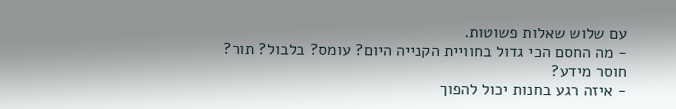עם שלוש שאלות פשוטות.
- מה החסם הכי גדול בחוויית הקנייה היום? עומס? בלבול? תור? חוסר מידע?
- איזה רגע בחנות יכול להפוך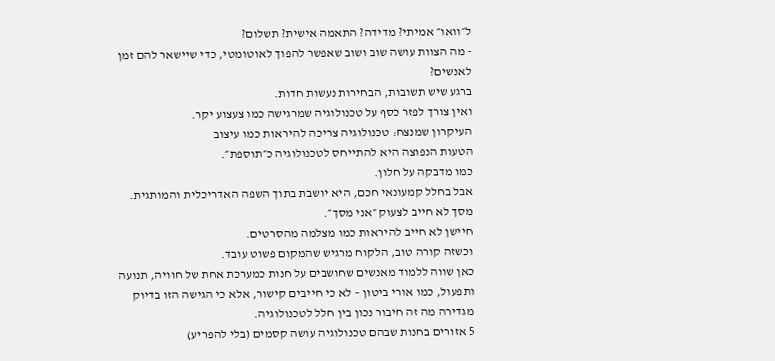ל״וואו״ אמיתי? מדידה? התאמה אישית? תשלום?
- מה הצוות עושה שוב ושוב שאפשר להפוך לאוטומטי, כדי שיישאר להם זמן לאנשים?
ברגע שיש תשובות, הבחירות נעשות חדות.
ואין צורך לפזר כסף על טכנולוגיה שמרגישה כמו צעצוע יקר.
העיקרון שמנצח: טכנולוגיה צריכה להיראות כמו עיצוב
הטעות הנפוצה היא להתייחס לטכנולוגיה כ״תוספת״.
כמו מדבקה על חלון.
אבל בחלל קמעונאי חכם, היא יושבת בתוך השפה האדריכלית והמותגית.
מסך לא חייב לצעוק ״אני מסך״.
חיישן לא חייב להיראות כמו מצלמה מהסרטים.
וכשזה קורה טוב, הלקוח מרגיש שהמקום פשוט עובד.
כאן שווה ללמוד מאנשים שחושבים על חנות כמערכת אחת של חוויה, תנועה ותפעול, כמו אורי ביטון – לא כי חייבים קישור, אלא כי הגישה הזו בדיוק מגדירה מה זה חיבור נכון בין חלל לטכנולוגיה.
5 אזורים בחנות שבהם טכנולוגיה עושה קסמים (בלי להפריע)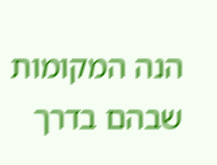הנה המקומות שבהם בדרך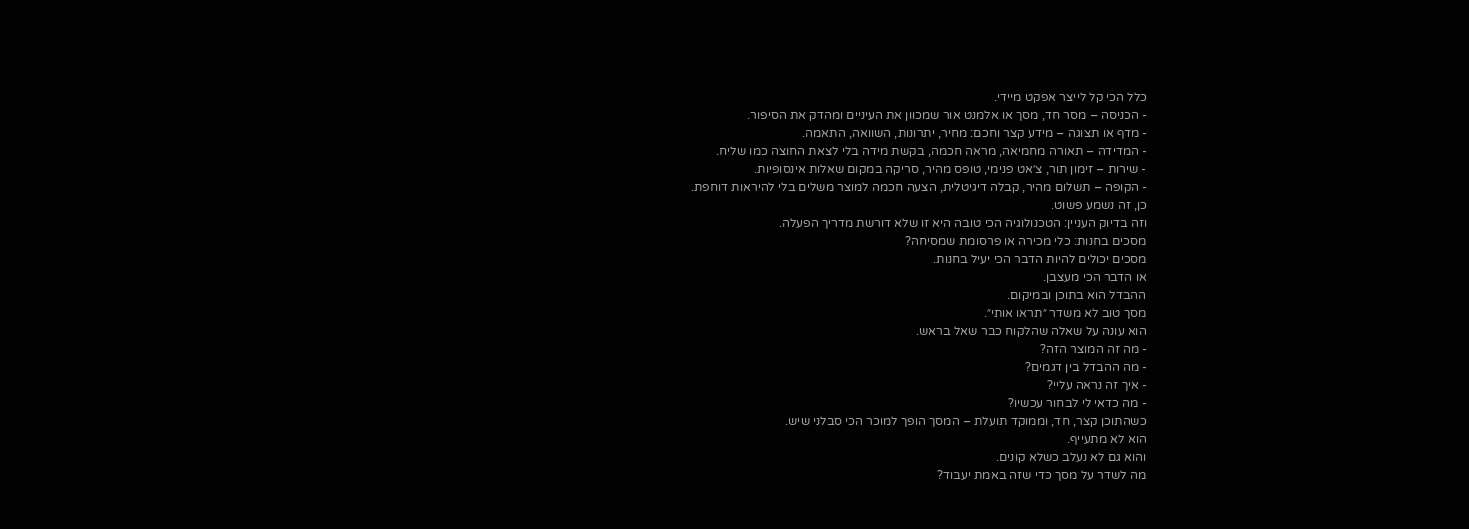כלל הכי קל לייצר אפקט מיידי.
- הכניסה – מסר חד, מסך או אלמנט אור שמכוון את העיניים ומהדק את הסיפור.
- מדף או תצוגה – מידע קצר וחכם: מחיר, יתרונות, השוואה, התאמה.
- המדידה – תאורה מחמיאה, מראה חכמה, בקשת מידה בלי לצאת החוצה כמו שליח.
- שירות – זימון תור, צ׳אט פנימי, טופס מהיר, סריקה במקום שאלות אינסופיות.
- הקופה – תשלום מהיר, קבלה דיגיטלית, הצעה חכמה למוצר משלים בלי להיראות דוחפת.
כן, זה נשמע פשוט.
וזה בדיוק העניין: הטכנולוגיה הכי טובה היא זו שלא דורשת מדריך הפעלה.
מסכים בחנות: כלי מכירה או פרסומת שמסיחה?
מסכים יכולים להיות הדבר הכי יעיל בחנות.
או הדבר הכי מעצבן.
ההבדל הוא בתוכן ובמיקום.
מסך טוב לא משדר ״תראו אותי״.
הוא עונה על שאלה שהלקוח כבר שאל בראש.
- מה זה המוצר הזה?
- מה ההבדל בין דגמים?
- איך זה נראה עליי?
- מה כדאי לי לבחור עכשיו?
כשהתוכן קצר, חד, וממוקד תועלת – המסך הופך למוכר הכי סבלני שיש.
הוא לא מתעייף.
והוא גם לא נעלב כשלא קונים.
מה לשדר על מסך כדי שזה באמת יעבוד?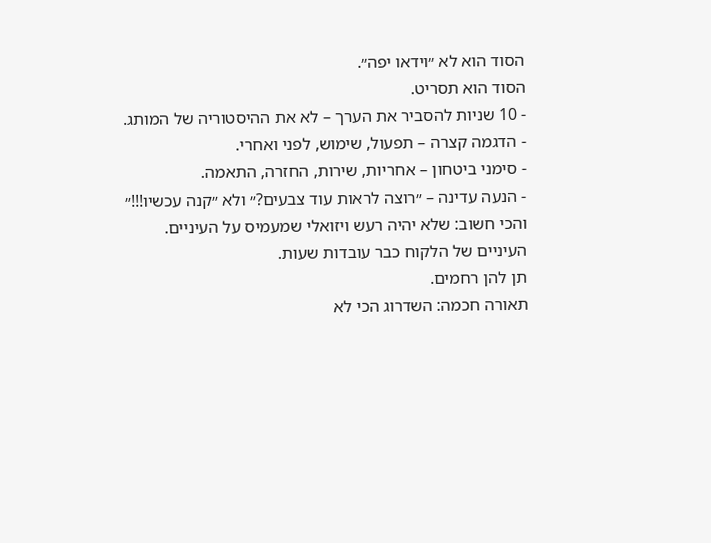הסוד הוא לא ״וידאו יפה״.
הסוד הוא תסריט.
- 10 שניות להסביר את הערך – לא את ההיסטוריה של המותג.
- הדגמה קצרה – תפעול, שימוש, לפני ואחרי.
- סימני ביטחון – אחריות, שירות, החזרה, התאמה.
- הנעה עדינה – ״רוצה לראות עוד צבעים?״ ולא ״קנה עכשיו!!!״
והכי חשוב: שלא יהיה רעש ויזואלי שמעמיס על העיניים.
העיניים של הלקוח כבר עובדות שעות.
תן להן רחמים.
תאורה חכמה: השדרוג הכי לא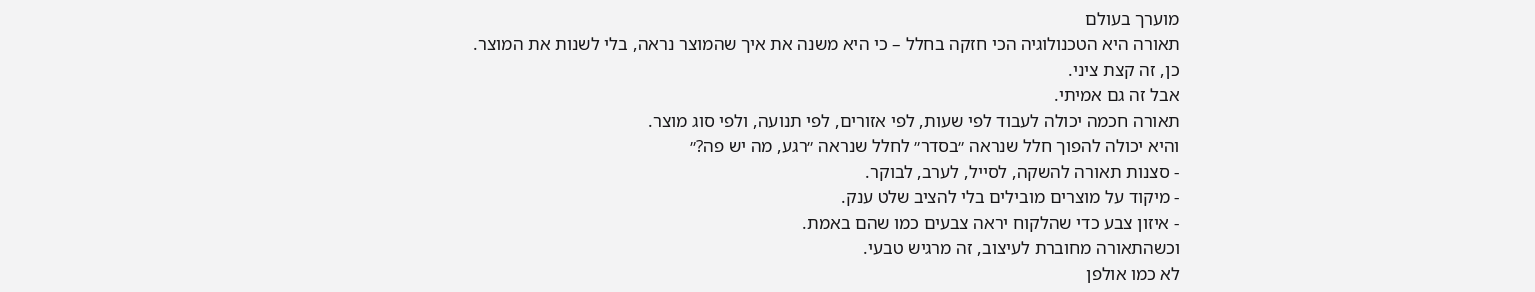מוערך בעולם
תאורה היא הטכנולוגיה הכי חזקה בחלל – כי היא משנה את איך שהמוצר נראה, בלי לשנות את המוצר.
כן, זה קצת ציני.
אבל זה גם אמיתי.
תאורה חכמה יכולה לעבוד לפי שעות, לפי אזורים, לפי תנועה, ולפי סוג מוצר.
והיא יכולה להפוך חלל שנראה ״בסדר״ לחלל שנראה ״רגע, מה יש פה?״
- סצנות תאורה להשקה, לסייל, לערב, לבוקר.
- מיקוד על מוצרים מובילים בלי להציב שלט ענק.
- איזון צבע כדי שהלקוח יראה צבעים כמו שהם באמת.
וכשהתאורה מחוברת לעיצוב, זה מרגיש טבעי.
לא כמו אולפן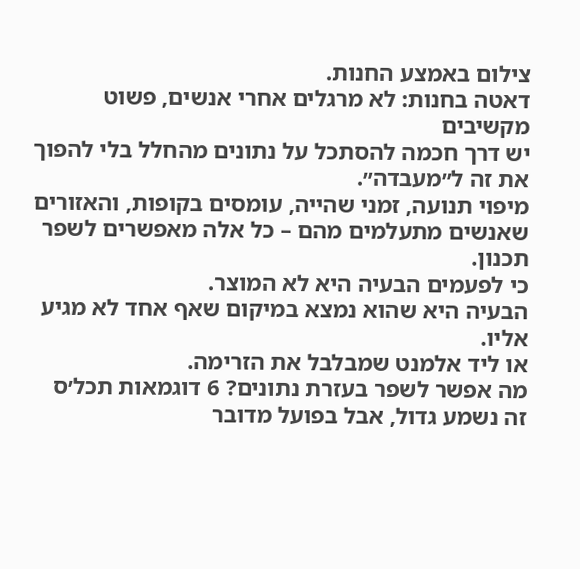צילום באמצע החנות.
דאטה בחנות: לא מרגלים אחרי אנשים, פשוט מקשיבים
יש דרך חכמה להסתכל על נתונים מהחלל בלי להפוך את זה ל״מעבדה״.
מיפוי תנועה, זמני שהייה, עומסים בקופות, והאזורים שאנשים מתעלמים מהם – כל אלה מאפשרים לשפר תכנון.
כי לפעמים הבעיה היא לא המוצר.
הבעיה היא שהוא נמצא במיקום שאף אחד לא מגיע אליו.
או ליד אלמנט שמבלבל את הזרימה.
מה אפשר לשפר בעזרת נתונים? 6 דוגמאות תכל׳ס
זה נשמע גדול, אבל בפועל מדובר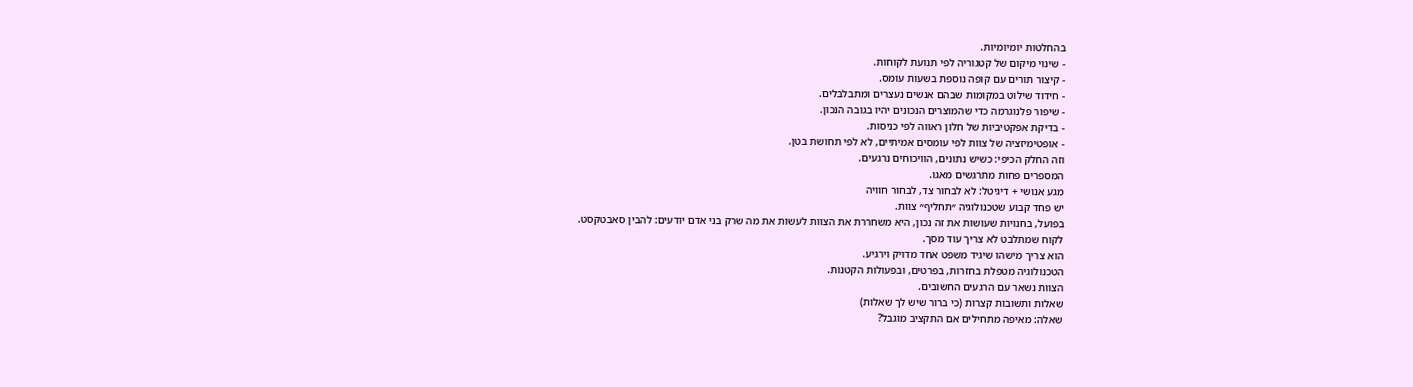בהחלטות יומיומיות.
- שינוי מיקום של קטגוריה לפי תנועת לקוחות.
- קיצור תורים עם קופה נוספת בשעות עומס.
- חידוד שילוט במקומות שבהם אנשים נעצרים ומתבלבלים.
- שיפור פלנוגרמה כדי שהמוצרים הנכונים יהיו בגובה הנכון.
- בדיקת אפקטיביות של חלון ראווה לפי כניסות.
- אופטימיזציה של צוות לפי עומסים אמיתיים, לא לפי תחושת בטן.
וזה החלק הכיפי: כשיש נתונים, הוויכוחים נרגעים.
המספרים פחות מתרגשים מאגו.
מגע אנושי + דיגיטל: לא לבחור צד, לבחור חוויה
יש פחד קבוע שטכנולוגיה ״תחליף״ צוות.
בפועל, בחנויות שעושות את זה נכון, היא משחררת את הצוות לעשות את מה שרק בני אדם יודעים: להבין סאבטקסט.
לקוח שמתלבט לא צריך עוד מסך.
הוא צריך מישהו שיגיד משפט אחד מדויק וירגיע.
הטכנולוגיה מטפלת בחזרות, בפרטים, ובפעולות הקטנות.
הצוות נשאר עם הרגעים החשובים.
שאלות ותשובות קצרות (כי ברור שיש לך שאלות)
שאלה: מאיפה מתחילים אם התקציב מוגבל?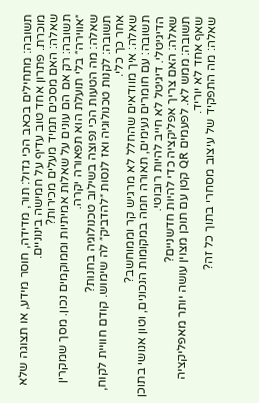תשובה: מתחילים בכאב הכי גדול: תור, מדידה, חוסר מידע, או תצוגה שלא מוכרת. פתרון אחד טוב עדיף על חמישה בינוניים.
שאלה: האם מסכים תמיד מעלים מכירות?
תשובה: רק אם הם עונים על שאלות אמיתיות וממוקמים נכון. מסך שמקרין ״אווירה״ בלי תועלת הוא תפאורה יקרה.
שאלה: מה הטעות הכי נפוצה בשילוב טכנולוגיה בחנות?
תשובה: לקנות טכנולוגיה ואז לנסות ״להדביק״ לה שימוש. קודם חוויית לקוח, אחר כך כלי.
שאלה: איך מוודאים שהחלל לא מרגיש קר וממוחשב?
תשובה: עם חומרים נעימים, תאורה חמה במקומות הנכונים, וטון אנושי בתוכן הדיגיטלי. דיגיטל לא חייב להיות רובוטי.
שאלה: האם צריך אפליקציה כדי להיות חדשניים?
תשובה: ממש לא. לפעמים QR קטן עם תוכן מצוין עושה יותר מאפליקציה שאף אחד לא יוריד.
שאלה: מה התפקיד של עיצוב מסחרי בתוך כל זה?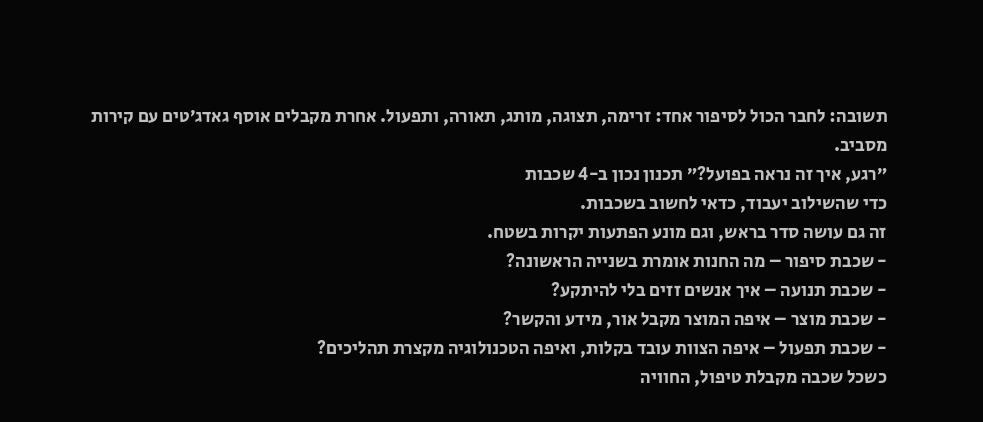תשובה: לחבר הכול לסיפור אחד: זרימה, תצוגה, מותג, תאורה, ותפעול. אחרת מקבלים אוסף גאדג׳טים עם קירות מסביב.
״רגע, איך זה נראה בפועל?״ תכנון נכון ב-4 שכבות
כדי שהשילוב יעבוד, כדאי לחשוב בשכבות.
זה גם עושה סדר בראש, וגם מונע הפתעות יקרות בשטח.
- שכבת סיפור – מה החנות אומרת בשנייה הראשונה?
- שכבת תנועה – איך אנשים זזים בלי להיתקע?
- שכבת מוצר – איפה המוצר מקבל אור, מידע והקשר?
- שכבת תפעול – איפה הצוות עובד בקלות, ואיפה הטכנולוגיה מקצרת תהליכים?
כשכל שכבה מקבלת טיפול, החוויה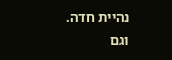נהיית חדה.
וגם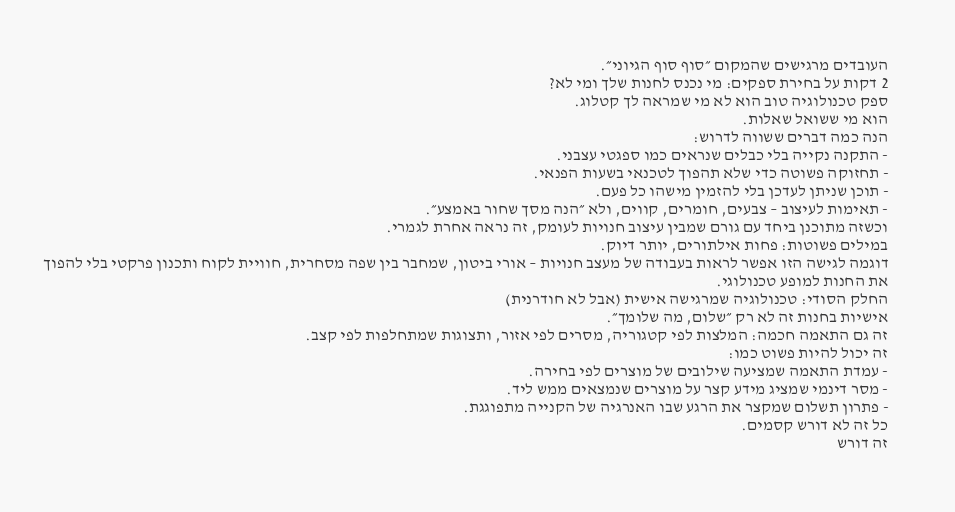העובדים מרגישים שהמקום ״סוף סוף הגיוני״.
2 דקות על בחירת ספקים: מי נכנס לחנות שלך ומי לא?
ספק טכנולוגיה טוב הוא לא מי שמראה לך קטלוג.
הוא מי ששואל שאלות.
הנה כמה דברים ששווה לדרוש:
- התקנה נקייה בלי כבלים שנראים כמו ספגטי עצבני.
- תחזוקה פשוטה כדי שלא תהפוך לטכנאי בשעות הפנאי.
- תוכן שניתן לעדכן בלי להזמין מישהו כל פעם.
- תאימות לעיצוב – צבעים, חומרים, קווים, ולא ״הנה מסך שחור באמצע״.
וכשזה מתוכנן ביחד עם גורם שמבין עיצוב חנויות לעומק, זה נראה אחרת לגמרי.
במילים פשוטות: פחות אילתורים, יותר דיוק.
דוגמה לגישה הזו אפשר לראות בעבודה של מעצב חנויות – אורי ביטון, שמחבר בין שפה מסחרית, חוויית לקוח ותכנון פרקטי בלי להפוך את החנות למופע טכנולוגי.
החלק הסודי: טכנולוגיה שמרגישה אישית (אבל לא חודרנית)
אישיות בחנות זה לא רק ״שלום, מה שלומך״.
זה גם התאמה חכמה: המלצות לפי קטגוריה, מסרים לפי אזור, ותצוגות שמתחלפות לפי קצב.
זה יכול להיות פשוט כמו:
- עמדת התאמה שמציעה שילובים של מוצרים לפי בחירה.
- מסר דינמי שמציג מידע קצר על מוצרים שנמצאים ממש ליד.
- פתרון תשלום שמקצר את הרגע שבו האנרגיה של הקנייה מתפוגגת.
כל זה לא דורש קסמים.
זה דורש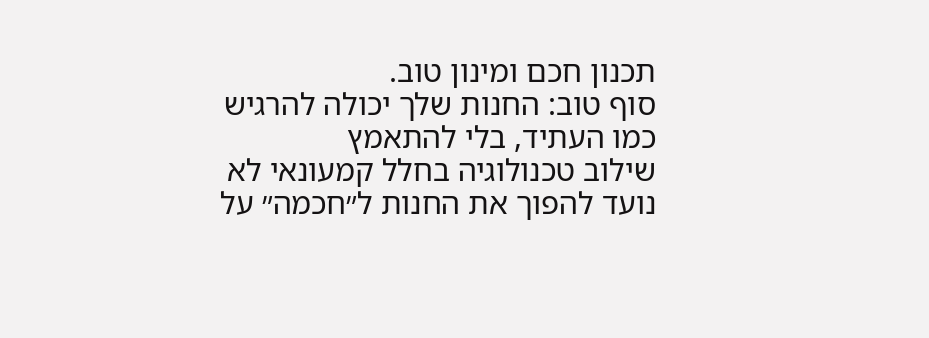תכנון חכם ומינון טוב.
סוף טוב: החנות שלך יכולה להרגיש כמו העתיד, בלי להתאמץ
שילוב טכנולוגיה בחלל קמעונאי לא נועד להפוך את החנות ל״חכמה״ על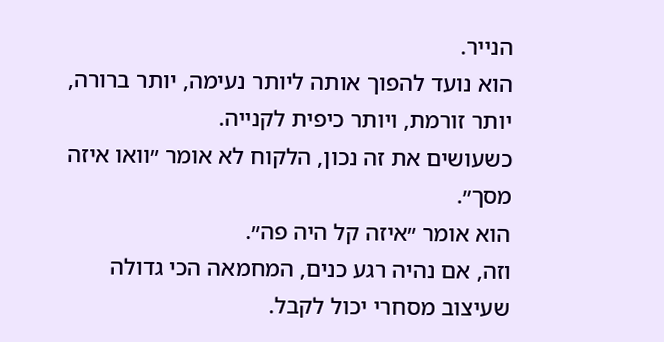הנייר.
הוא נועד להפוך אותה ליותר נעימה, יותר ברורה, יותר זורמת, ויותר כיפית לקנייה.
כשעושים את זה נכון, הלקוח לא אומר ״וואו איזה מסך״.
הוא אומר ״איזה קל היה פה״.
וזה, אם נהיה רגע כנים, המחמאה הכי גדולה שעיצוב מסחרי יכול לקבל.